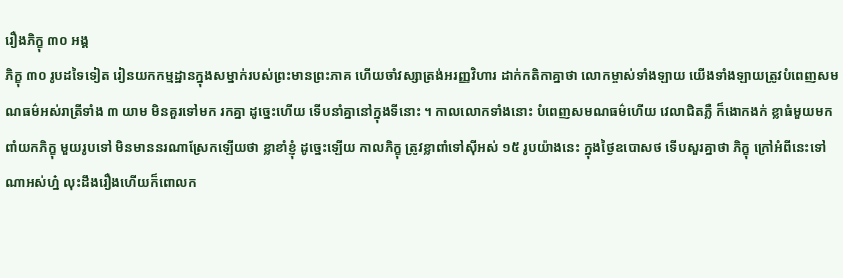រឿងភិក្ខុ ៣០ អង្គ
ភិក្ខុ ៣០ រូបដទៃទៀត រៀនយកកម្មដ្ឋានក្នុងសម្នាក់របស់ព្រះមានព្រះភាគ ហើយចាំវស្សាត្រង់អរញ្ញវិហារ ដាក់កតិកាគ្នាថា លោកម្ចាស់ទាំងឡាយ យើងទាំងឡាយត្រូវបំពេញសមណធម៌អស់រាត្រីទាំង ៣ យាម មិនគួរទៅមក រកគ្នា ដូច្នេះហើយ ទើបនាំគ្នានៅក្នុងទីនោះ ។ កាលលោកទាំងនោះ បំពេញសមណធម៌ហើយ វេលាជិតភ្លឺ ក៏ងោកងក់ ខ្លាធំមួយមកពាំយកភិក្ខុ មួយរូបទៅ មិនមាននរណាស្រែកឡើយថា ខ្លាខាំខ្ញុំ ដូច្នេះឡើយ កាលភិក្ខុ ត្រូវខ្លាពាំទៅស៊ីអស់ ១៥ រូបយ៉ាងនេះ ក្នុងថ្ងៃឧបោសថ ទើបសួរគ្នាថា ភិក្ខុ ក្រៅអំពីនេះទៅណាអស់ហ្ន៎ លុះដឹងរឿងហើយក៏ពោលក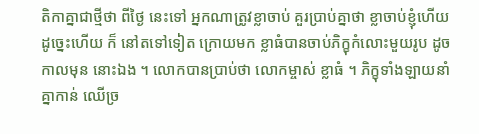តិកាគ្នាជាថ្មីថា ពីថ្ងៃ នេះទៅ អ្នកណាត្រូវខ្លាចាប់ គួរប្រាប់គ្នាថា ខ្លាចាប់ខ្ញុំហើយ ដូច្នេះហើយ ក៏ នៅតទៅទៀត ក្រោយមក ខ្លាធំបានចាប់ភិក្ខុកំលោះមួយរូប ដូចកាលមុន នោះឯង ។ លោកបានប្រាប់ថា លោកម្ចាស់ ខ្លាធំ ។ ភិក្ខុទាំងឡាយនាំគ្នាកាន់ ឈើច្រ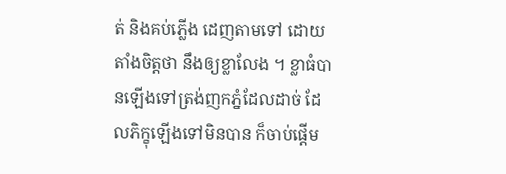ត់ និងគប់ភ្លើង ដេញតាមទៅ ដោយតាំងចិត្តថា នឹងឲ្យខ្លាលែង ។ ខ្លាធំបានឡើងទៅត្រង់ញកភ្នំដែលដាច់ ដែលភិក្ខុឡើងទៅមិនបាន ក៏ចាប់ផ្តើម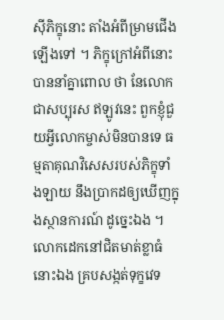ស៊ីភិក្ខុនោះ តាំងអំពីម្រាមជើងឡើងទៅ ។ ភិក្ខុក្រៅអំពីនោះបាននាំគ្នាពោល ថា នែលោកជាសប្បុរស ឥឡូវនេះ ពួកខ្ញុំជួយអ្វីលោកម្ចាស់មិនបានទេ ធម្មតាគុណវិសេសរបស់ភិក្ខុទាំងឡាយ នឹងប្រាកដឲ្យឃើញក្នុងស្ថានការណ៍ ដូច្នេះឯង ។ លោកដេកនៅជិតមាត់ខ្លាធំនោះឯង គ្របសង្កត់ទុក្ខវេទ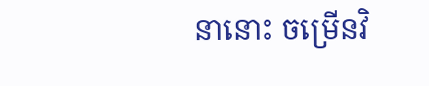នានោះ ចម្រើនវិ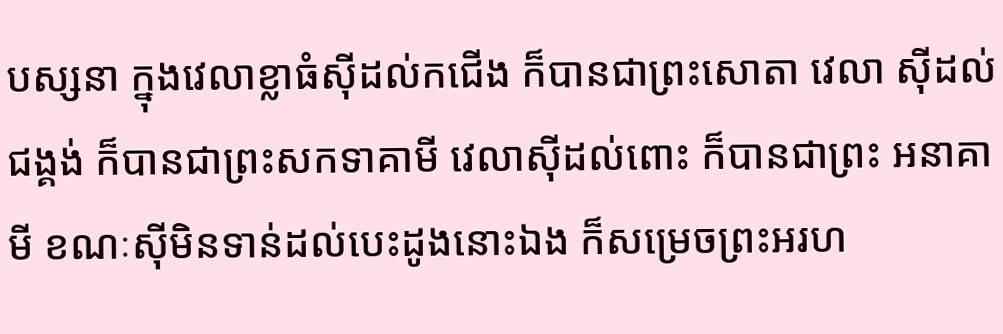បស្សនា ក្នុងវេលាខ្លាធំស៊ីដល់កជើង ក៏បានជាព្រះសោតា វេលា ស៊ីដល់ជង្គង់ ក៏បានជាព្រះសកទាគាមី វេលាស៊ីដល់ពោះ ក៏បានជាព្រះ អនាគាមី ខណៈស៊ីមិនទាន់ដល់បេះដូងនោះឯង ក៏សម្រេចព្រះអរហ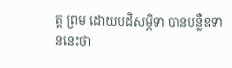ត្ត ព្រម ដោយបដិសម្ភិទា បានបន្លឺឧទាននេះថា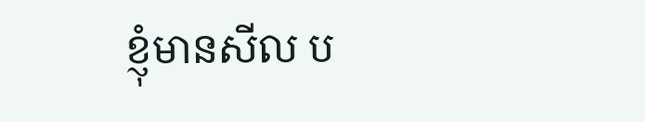ខ្ញុំមានសីល ប